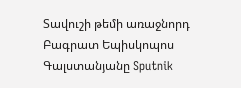Տավուշի թեմի առաջնորդ Բագրատ Եպիսկոպոս Գալստանյանը Sputnik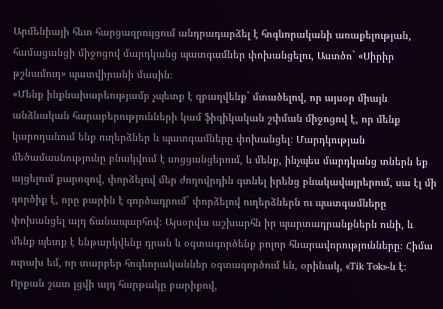Արմենիայի հետ հարցազրույցում անդրադարձել է հոգևորականի առաքելության, համացանցի միջոցով մարդկանց պատգամներ փոխանցելու, Աստծո` «Սիրիր թշնամուդ» պատվիրանի մասին։
«Մենք ինքնախաբեությամբ չպետք է զբաղվենք` մտածելով, որ այսօր միայն անձնական հարաբերությունների կամ ֆիզիկական շփման միջոցով է, որ մենք կարողանում ենք ուղերձներ և պատգամները փոխանցել։ Մարդկության մեծամասնությունը բնակվում է սոցցանցերում, և մենք, ինչպես մարդկանց տներն եք այցելում քարոզով, փորձելով մեր ժողովրդին գտնել իրենց բնակավայրերում, սա էլ մի գործիք է, որը բարին է գործադրում` փորձելով ուղերձներն ու պատգամները փոխանցել այդ ճանապարհով։ Այսօրվա աշխարհն իր պարտադրանքներն ունի, և մենք պետք է ենթարկվենք դրան և օգտագործենք բոլոր հնարավորությունները։ Հիմա ուրախ եմ, որ տարբեր հոգևորականներ օգտագործում են, օրինակ, «Tik Tok»-ն է։ Որքան շատ լցվի այդ հարթակը բարիքով,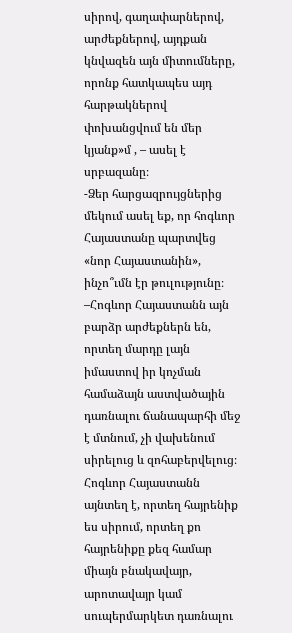սիրով, գաղափարներով, արժեքներով, այդքան կնվազեն այն միտումները, որոնք հատկապես այդ հարթակներով փոխանցվում են մեր կյանք»մ , – ասել է սրբազանը։
-Ձեր հարցազրույցներից մեկում ասել եք, որ հոգևոր Հայաստանը պարտվեց «նոր Հայաստանին», ինչո՞ւմն էր թուլությունը։
–Հոգևոր Հայաստանն այն բարձր արժեքներն են, որտեղ մարդը լայն իմաստով իր կոչման համաձայն աստվածային դառնալու ճանապարհի մեջ է մտնում, չի վախենում սիրելուց և զոհաբերվելուց։ Հոգևոր Հայաստանն այնտեղ է, որտեղ հայրենիք ես սիրում, որտեղ քո հայրենիքը քեզ համար միայն բնակավայր, արոտավայր կամ սուպերմարկետ դառնալու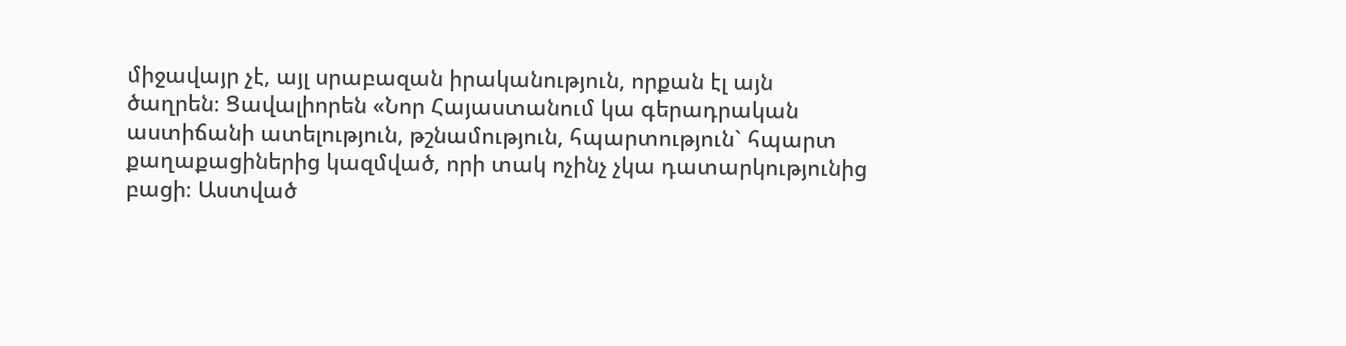միջավայր չէ, այլ սրաբազան իրականություն, որքան էլ այն ծաղրեն։ Ցավալիորեն «Նոր Հայաստանում կա գերադրական աստիճանի ատելություն, թշնամություն, հպարտություն` հպարտ քաղաքացիներից կազմված, որի տակ ոչինչ չկա դատարկությունից բացի։ Աստված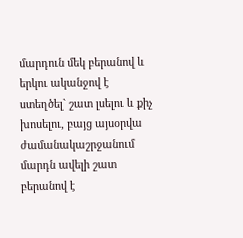մարդուն մեկ բերանով և երկու ականջով է ստեղծել` շատ լսելու և քիչ խոսելու, բայց այսօրվա ժամանակաշրջանում մարդն ավելի շատ բերանով է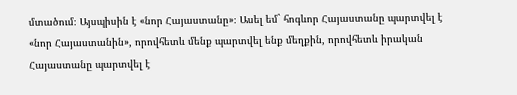մտածում։ Այսպիսին է «նոր Հայաստանը»։ Ասել եմ` հոգևոր Հայաստանը պարտվել է «նոր Հայաստանին», որովհետև մենք պարտվել ենք մեղքին, որովհետև իրական Հայաստանը պարտվել է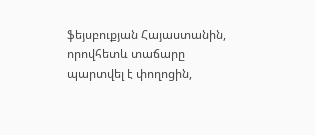ֆեյսբուքյան Հայաստանին, որովհետև տաճարը պարտվել է փողոցին,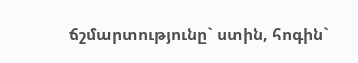ճշմարտությունը` ստին, հոգին`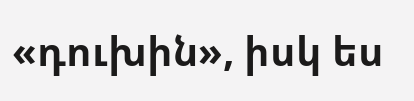«դուխին», իսկ ես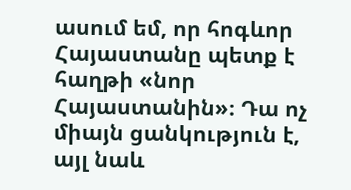ասում եմ, որ հոգևոր Հայաստանը պետք է հաղթի «նոր Հայաստանին»։ Դա ոչ միայն ցանկություն է, այլ նաև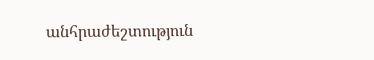անհրաժեշտություն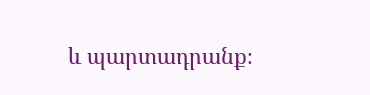և պարտադրանք։